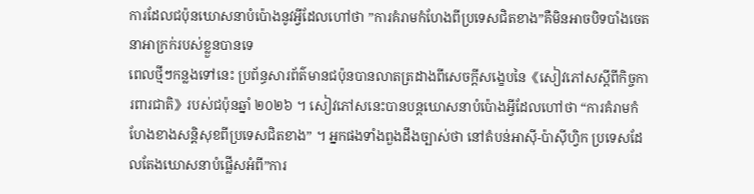ការដែលជប៉ុនឃោសនាបំប៉ោងនូវអ្វីដែលហៅថា ”ការគំរាមកំហែងពីប្រទេសជិតខាង”គឺមិនអាចបិទបាំងចេតនាអាក្រក់របស់ខ្លួនបានទេ
ពេលថ្មីៗកន្លងទៅនេះ ប្រព័ន្ធសារព័ត៌មានជប៉ុនបានលាតត្រដាងពីសេចក្តីសង្ខេបនៃ《សៀវភៅសស្តីពីកិច្ចការពារជាតិ》របស់ជប៉ុនឆ្នាំ ២០២៦ ។ សៀវភៅសនេះបានបន្តឃោសនាបំប៉ោងអ្វីដែលហៅថា “ការគំរាមកំហែងខាងសន្តិសុខពីប្រទេសជិតខាង” ។ អ្នកផងទាំងពួងដឹងច្បាស់ថា នៅតំបន់អាស៊ី-ប៉ាស៊ីហ្វិក ប្រទេសដែលតែងឃោសនាបំផ្លើសអំពី”ការ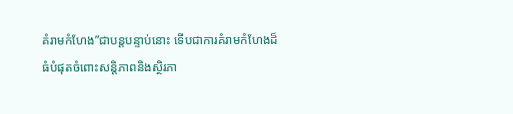គំរាមកំហែង”ជាបន្តបន្ទាប់នោះ ទើបជាការគំរាមកំហែងដ៏ធំបំផុតចំពោះសន្តិភាពនិងស្ថិរភា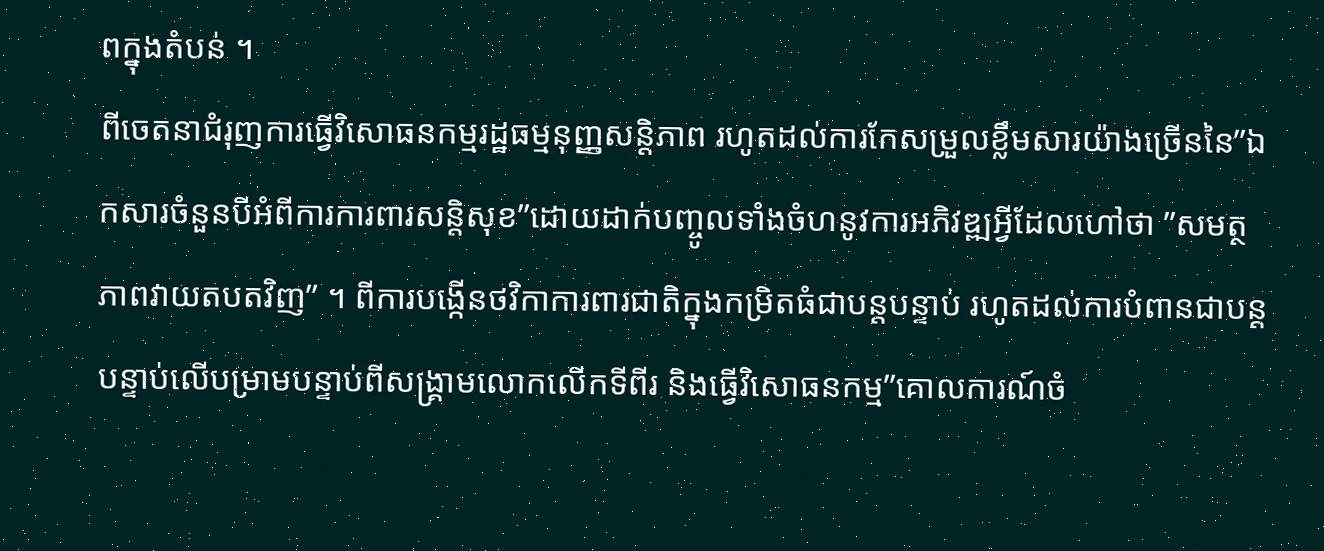ពក្នុងតំបន់ ។
ពីចេតនាជំរុញការធ្វើវិសោធនកម្មរដ្ឋធម្មនុញ្ញសន្តិភាព រហូតដល់ការកែសម្រួលខ្លឹមសារយ៉ាងច្រើននៃ”ឯកសារចំនួនបីអំពីការការពារសន្តិសុខ”ដោយដាក់បញ្ចូលទាំងចំហនូវការអភិវឌ្ឍអ្វីដែលហៅថា ”សមត្ថភាពវាយតបតវិញ” ។ ពីការបង្កើនថវិកាការពារជាតិក្នុងកម្រិតធំជាបន្តបន្ទាប់ រហូតដល់ការបំពានជាបន្តបន្ទាប់លើបម្រាមបន្ទាប់ពីសង្គ្រាមលោកលើកទីពីរ និងធ្វើវិសោធនកម្ម”គោលការណ៍ចំ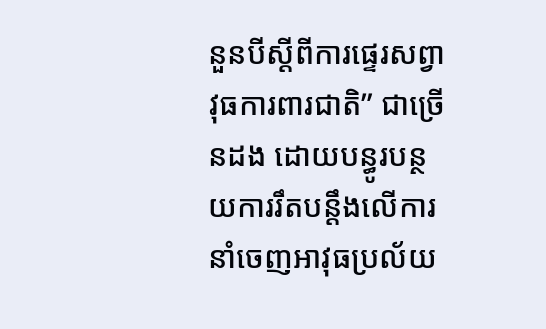នួនបីស្តីពីការផ្ទេរសព្វាវុធការពារជាតិ” ជាច្រើនដង ដោយបន្ធូរបន្ថយការរឹតបន្តឹងលើការនាំចេញអាវុធប្រល័យ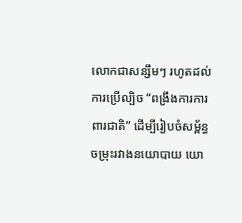លោកជាសន្សឹមៗ រហូតដល់ការប្រើល្បិច “ពង្រឹងការការពារជាតិ” ដើម្បីរៀបចំសម្ព័ន្ធចម្រុះរវាងនយោបាយ យោ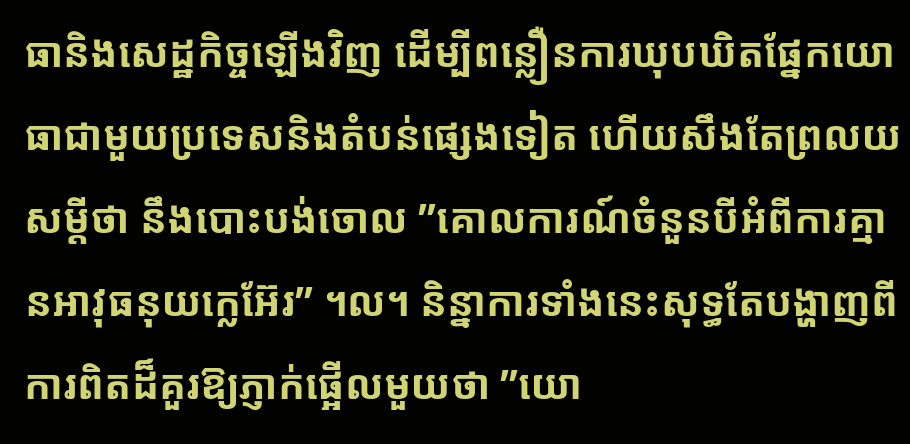ធានិងសេដ្ឋកិច្ចឡើងវិញ ដើម្បីពន្លឿនការឃុបឃិតផ្នែកយោធាជាមួយប្រទេសនិងតំបន់ផ្សេងទៀត ហើយសឹងតែព្រលយសម្តីថា នឹងបោះបង់ចោល ”គោលការណ៍ចំនួនបីអំពីការគ្មានអាវុធនុយក្លេអ៊ែរ” ។ល។ និន្នាការទាំងនេះសុទ្ធតែបង្ហាញពីការពិតដ៏គួរឱ្យភ្ញាក់ផ្អើលមួយថា ”យោ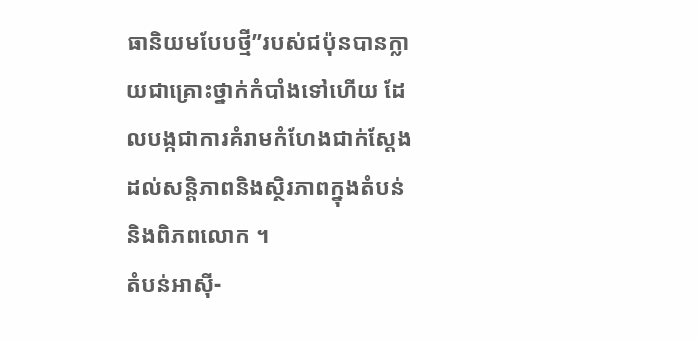ធានិយមបែបថ្មី”របស់ជប៉ុនបានក្លាយជាគ្រោះថ្នាក់កំបាំងទៅហើយ ដែលបង្កជាការគំរាមកំហែងជាក់ស្តែងដល់សន្តិភាពនិងស្ថិរភាពក្នុងតំបន់និងពិភពលោក ។
តំបន់អាស៊ី-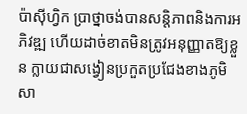ប៉ាស៊ីហ្វិក ប្រាថ្នាចង់បានសន្តិភាពនិងការអភិវឌ្ឍ ហើយដាច់ខាតមិនត្រូវអនុញ្ញាតឱ្យខ្លួន ក្លាយជាសង្វៀនប្រកួតប្រជែងខាងភូមិសា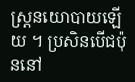ស្ត្រនយោបាយឡើយ ។ ប្រសិនបើជប៉ុននៅ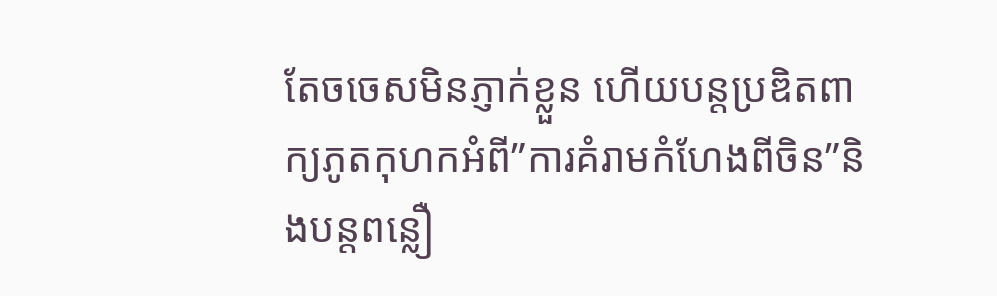តែចចេសមិនភ្ញាក់ខ្លួន ហើយបន្តប្រឌិតពាក្យភូតកុហកអំពី”ការគំរាមកំហែងពីចិន”និងបន្តពន្លឿ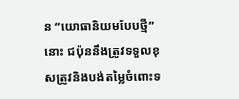ន “យោធានិយមបែបថ្មី” នោះ ជប៉ុននឹងត្រូវទទួលខុសត្រូវនិងបង់តម្លៃចំពោះទ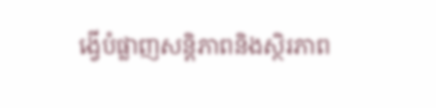ង្វើបំផ្លាញសន្តិភាពនិងស្ថិរភាព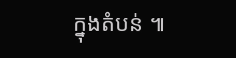ក្នុងតំបន់ ៕